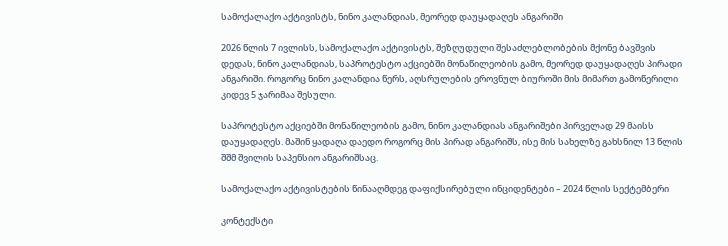სამოქალაქო აქტივისტს, ნინო კალანდიას, მეორედ დაუყადაღეს ანგარიში

2026 წლის 7 ივლისს, სამოქალაქო აქტივისტს, შეზღუდული შესაძლებლობების მქონე ბავშვის დედას, ნინო კალანდიას, საპროტესტო აქციებში მონაწილეობის გამო, მეორედ დაუყადაღეს პირადი ანგარიში. როგორც ნინო კალანდია წერს, აღსრულების ეროვნულ ბიუროში მის მიმართ გამოწერილი კიდევ 5 ჯარიმაა შესული.

საპროტესტო აქციებში მონაწილეობის გამო, ნინო კალანდიას ანგარიშები პირველად 29 მაისს დაუყადაღეს. მაშინ ყადაღა დაედო როგორც მის პირად ანგარიშს, ისე მის სახელზე გახსნილ 13 წლის შშმ შვილის საპენსიო ანგარიშსაც.

სამოქალაქო აქტივისტების წინააღმდეგ დაფიქსირებული ინციდენტები – 2024 წლის სექტემბერი

კონტექსტი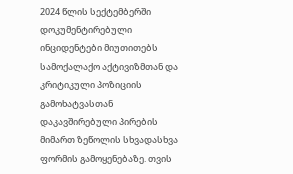2024 წლის სექტემბერში დოკუმენტირებული ინციდენტები მიუთითებს სამოქალაქო აქტივიზმთან და კრიტიკული პოზიციის გამოხატვასთან დაკავშირებული პირების მიმართ ზეწოლის სხვადასხვა ფორმის გამოყენებაზე. თვის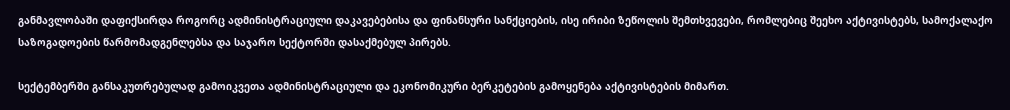განმავლობაში დაფიქსირდა როგორც ადმინისტრაციული დაკავებებისა და ფინანსური სანქციების, ისე ირიბი ზეწოლის შემთხვევები, რომლებიც შეეხო აქტივისტებს, სამოქალაქო საზოგადოების წარმომადგენლებსა და საჯარო სექტორში დასაქმებულ პირებს.

სექტემბერში განსაკუთრებულად გამოიკვეთა ადმინისტრაციული და ეკონომიკური ბერკეტების გამოყენება აქტივისტების მიმართ.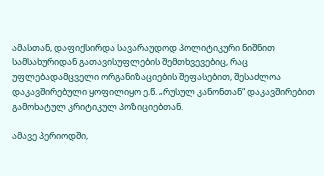ამასთან, დაფიქსირდა სავარაუდოდ პოლიტიკური ნიშნით სამსახურიდან გათავისუფლების შემთხვევებიც, რაც უფლებადამცველი ორგანიზაციების შეფასებით, შესაძლოა დაკავშირებული ყოფილიყო ე.წ. „რუსულ კანონთან“ დაკავშირებით გამოხატულ კრიტიკულ პოზიციებთან.

ამავე პერიოდში,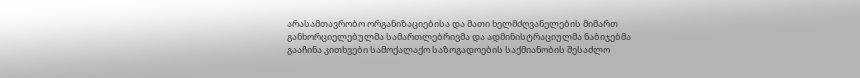არასამთავრობო ორგანიზაციებისა და მათი ხელმძღვანელების მიმართ განხორციელებულმა სამართლებრივმა და ადმინისტრაციულმა ნაბიჯებმა გააჩინა კითხვები სამოქალაქო საზოგადოების საქმიანობის შესაძლო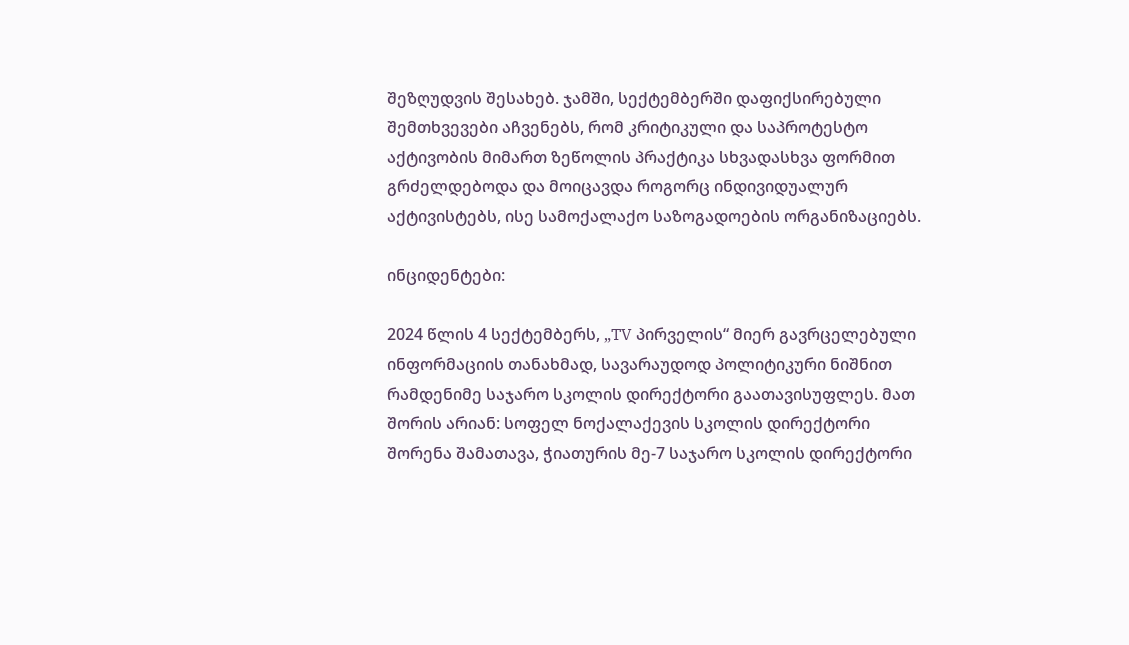შეზღუდვის შესახებ. ჯამში, სექტემბერში დაფიქსირებული შემთხვევები აჩვენებს, რომ კრიტიკული და საპროტესტო აქტივობის მიმართ ზეწოლის პრაქტიკა სხვადასხვა ფორმით გრძელდებოდა და მოიცავდა როგორც ინდივიდუალურ აქტივისტებს, ისე სამოქალაქო საზოგადოების ორგანიზაციებს.

ინციდენტები:

2024 წლის 4 სექტემბერს, „TV პირველის“ მიერ გავრცელებული ინფორმაციის თანახმად, სავარაუდოდ პოლიტიკური ნიშნით რამდენიმე საჯარო სკოლის დირექტორი გაათავისუფლეს. მათ შორის არიან: სოფელ ნოქალაქევის სკოლის დირექტორი შორენა შამათავა, ჭიათურის მე-7 საჯარო სკოლის დირექტორი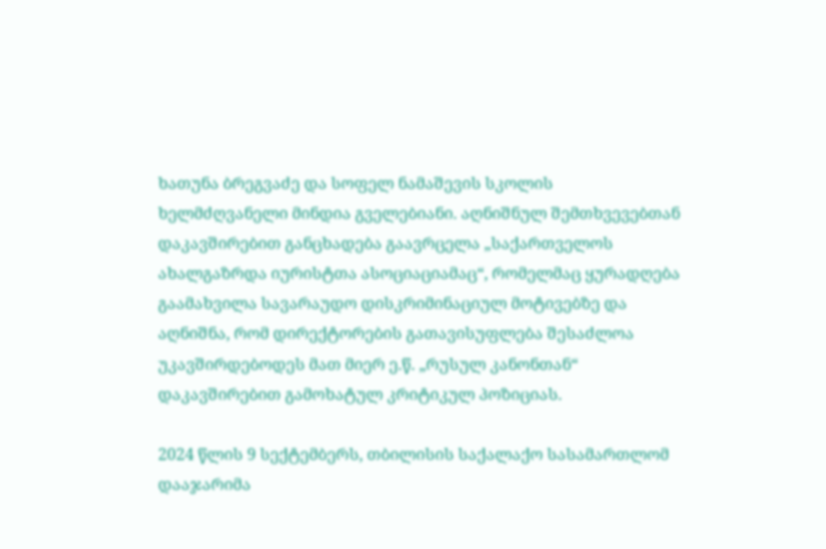ხათუნა ბრეგვაძე და სოფელ ნამაშევის სკოლის ხელმძღვანელი მინდია გველებიანი. აღნიშნულ შემთხვევებთან დაკავშირებით განცხადება გაავრცელა „საქართველოს ახალგაზრდა იურისტთა ასოციაციამაც“, რომელმაც ყურადღება გაამახვილა სავარაუდო დისკრიმინაციულ მოტივებზე და აღნიშნა, რომ დირექტორების გათავისუფლება შესაძლოა უკავშირდებოდეს მათ მიერ ე.წ. „რუსულ კანონთან“ დაკავშირებით გამოხატულ კრიტიკულ პოზიციას.

2024 წლის 9 სექტემბერს, თბილისის საქალაქო სასამართლომ დააჯარიმა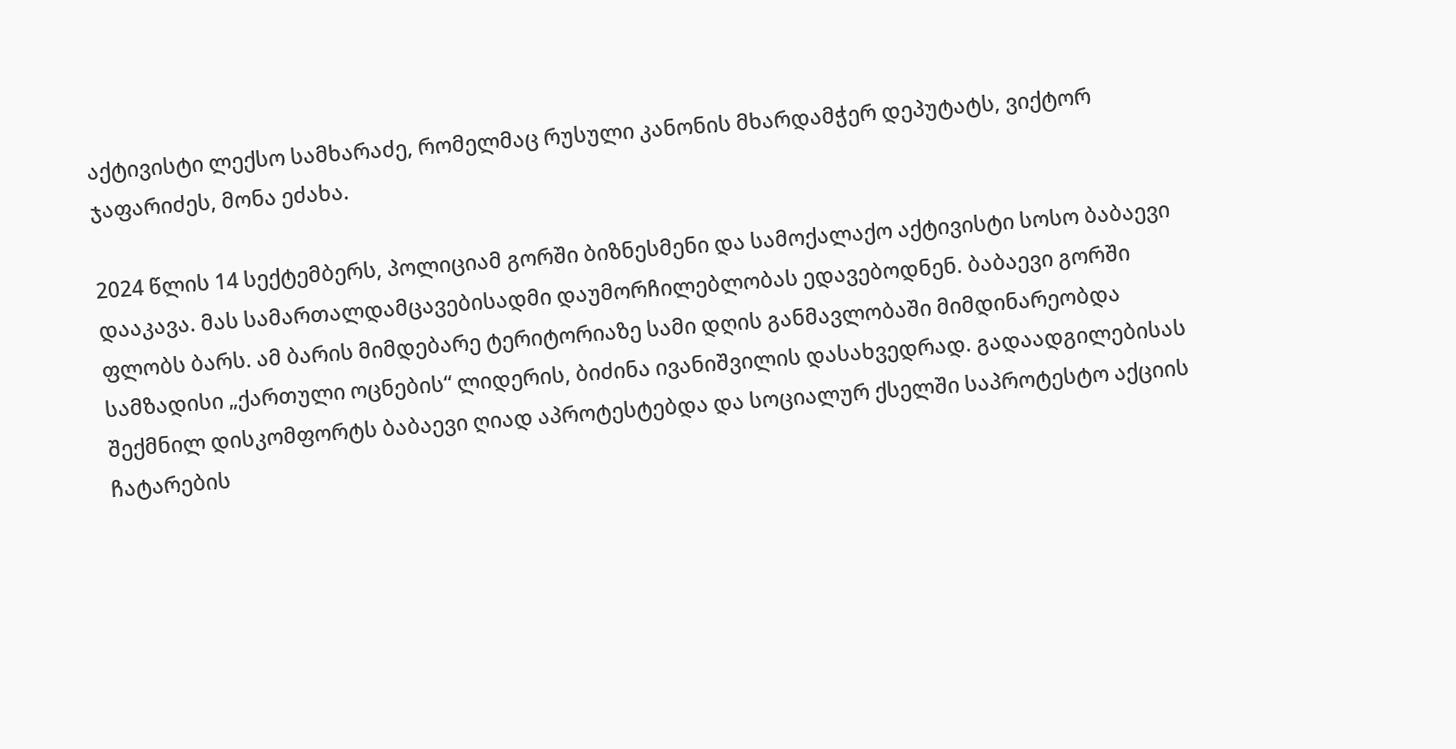აქტივისტი ლექსო სამხარაძე, რომელმაც რუსული კანონის მხარდამჭერ დეპუტატს, ვიქტორ ჯაფარიძეს, მონა ეძახა.

2024 წლის 14 სექტემბერს, პოლიციამ გორში ბიზნესმენი და სამოქალაქო აქტივისტი სოსო ბაბაევი დააკავა. მას სამართალდამცავებისადმი დაუმორჩილებლობას ედავებოდნენ. ბაბაევი გორში ფლობს ბარს. ამ ბარის მიმდებარე ტერიტორიაზე სამი დღის განმავლობაში მიმდინარეობდა სამზადისი „ქართული ოცნების“ ლიდერის, ბიძინა ივანიშვილის დასახვედრად. გადაადგილებისას შექმნილ დისკომფორტს ბაბაევი ღიად აპროტესტებდა და სოციალურ ქსელში საპროტესტო აქციის ჩატარების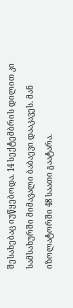შესახებაც იუწყებოდა. 14 სექტემბრის დილით კი სამსახურში მიმავალი ბაბაევი დააკავეს. მან იზოლატორში 48 საათი გაატარა.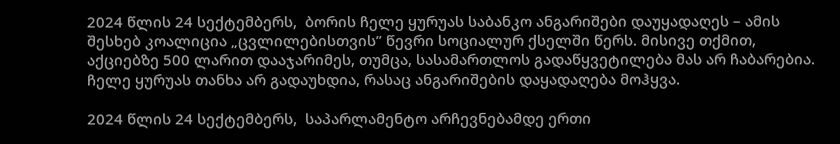2024 წლის 24 სექტემბერს,  ბორის ჩელე ყურუას საბანკო ანგარიშები დაუყადაღეს – ამის შესხებ კოალიცია „ცვლილებისთვის” წევრი სოციალურ ქსელში წერს. მისივე თქმით, აქციებზე 500 ლარით დააჯარიმეს, თუმცა, სასამართლოს გადაწყვეტილება მას არ ჩაბარებია. ჩელე ყურუას თანხა არ გადაუხდია, რასაც ანგარიშების დაყადაღება მოჰყვა.

2024 წლის 24 სექტემბერს,  საპარლამენტო არჩევნებამდე ერთი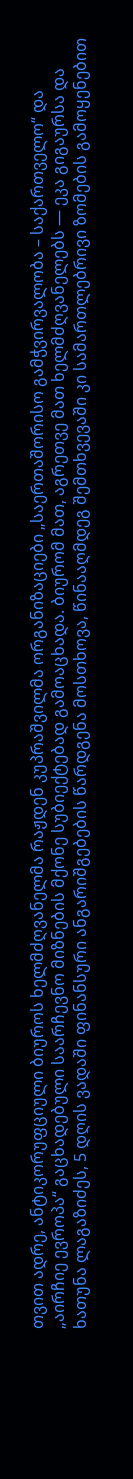თვით ადრე, ანტიკორუფციული ბიუროს ხელმძღვანელმა რაჟდენ კუპრაშვილმა ორგანიზაციები „საერთაშორისო გამჭვირვალობა – საქართველო“ და „აირჩიე ევროპა“ გაცხადებული საარჩევნო მიზნების მქონე სუბიექტებად გამოაცხადა. ბიურომ მათ, აგრეთვე მათ ხელმძღვანელებს — ეკა გიგაურსა და ხათუნა ლაგაზიძეს, 5 დღის ვადაში ფინანსური ანგარიშგებების წარდგენა მოსთხოვა, წინააღმდეგ შემთხვევაში კი სამართლებრივი ზომების გამოყენებით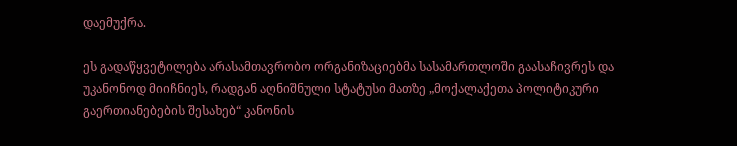დაემუქრა.

ეს გადაწყვეტილება არასამთავრობო ორგანიზაციებმა სასამართლოში გაასაჩივრეს და უკანონოდ მიიჩნიეს, რადგან აღნიშნული სტატუსი მათზე „მოქალაქეთა პოლიტიკური გაერთიანებების შესახებ“ კანონის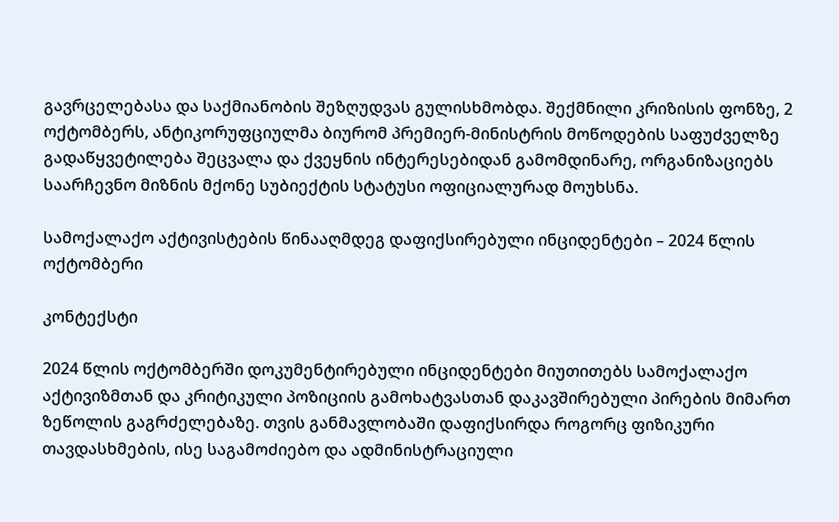გავრცელებასა და საქმიანობის შეზღუდვას გულისხმობდა. შექმნილი კრიზისის ფონზე, 2 ოქტომბერს, ანტიკორუფციულმა ბიურომ პრემიერ-მინისტრის მოწოდების საფუძველზე გადაწყვეტილება შეცვალა და ქვეყნის ინტერესებიდან გამომდინარე, ორგანიზაციებს საარჩევნო მიზნის მქონე სუბიექტის სტატუსი ოფიციალურად მოუხსნა.

სამოქალაქო აქტივისტების წინააღმდეგ დაფიქსირებული ინციდენტები – 2024 წლის ოქტომბერი

კონტექსტი

2024 წლის ოქტომბერში დოკუმენტირებული ინციდენტები მიუთითებს სამოქალაქო აქტივიზმთან და კრიტიკული პოზიციის გამოხატვასთან დაკავშირებული პირების მიმართ ზეწოლის გაგრძელებაზე. თვის განმავლობაში დაფიქსირდა როგორც ფიზიკური თავდასხმების, ისე საგამოძიებო და ადმინისტრაციული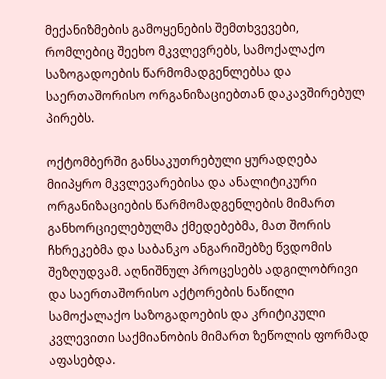მექანიზმების გამოყენების შემთხვევები, რომლებიც შეეხო მკვლევრებს, სამოქალაქო საზოგადოების წარმომადგენლებსა და საერთაშორისო ორგანიზაციებთან დაკავშირებულ პირებს.

ოქტომბერში განსაკუთრებული ყურადღება მიიპყრო მკვლევარებისა და ანალიტიკური ორგანიზაციების წარმომადგენლების მიმართ განხორციელებულმა ქმედებებმა, მათ შორის ჩხრეკებმა და საბანკო ანგარიშებზე წვდომის შეზღუდვამ. აღნიშნულ პროცესებს ადგილობრივი და საერთაშორისო აქტორების ნაწილი სამოქალაქო საზოგადოების და კრიტიკული კვლევითი საქმიანობის მიმართ ზეწოლის ფორმად აფასებდა.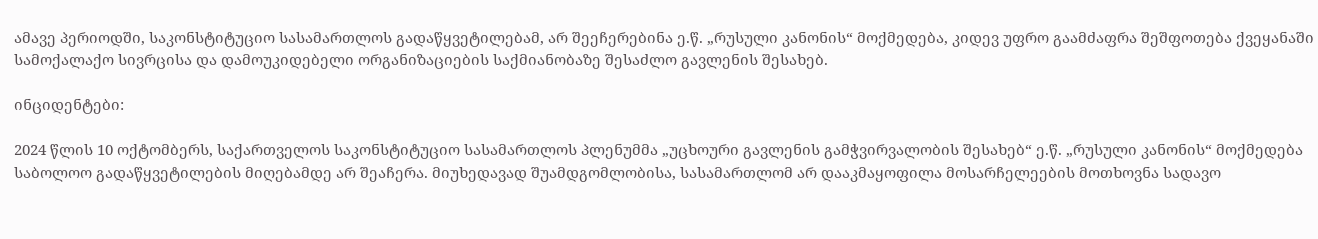ამავე პერიოდში, საკონსტიტუციო სასამართლოს გადაწყვეტილებამ, არ შეეჩერებინა ე.წ. „რუსული კანონის“ მოქმედება, კიდევ უფრო გაამძაფრა შეშფოთება ქვეყანაში სამოქალაქო სივრცისა და დამოუკიდებელი ორგანიზაციების საქმიანობაზე შესაძლო გავლენის შესახებ.

ინციდენტები:

2024 წლის 10 ოქტომბერს, საქართველოს საკონსტიტუციო სასამართლოს პლენუმმა „უცხოური გავლენის გამჭვირვალობის შესახებ“ ე.წ. „რუსული კანონის“ მოქმედება საბოლოო გადაწყვეტილების მიღებამდე არ შეაჩერა. მიუხედავად შუამდგომლობისა, სასამართლომ არ დააკმაყოფილა მოსარჩელეების მოთხოვნა სადავო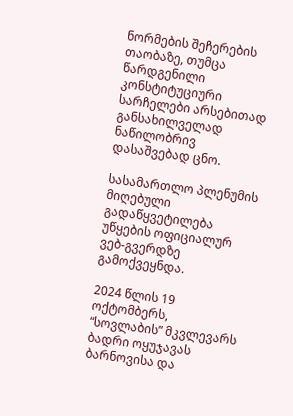ნორმების შეჩერების თაობაზე, თუმცა წარდგენილი კონსტიტუციური სარჩელები არსებითად განსახილველად ნაწილობრივ დასაშვებად ცნო.

სასამართლო პლენუმის მიღებული გადაწყვეტილება უწყების ოფიციალურ ვებ-გვერდზე გამოქვეყნდა.

2024 წლის 19 ოქტომბერს,  “სოვლაბის” მკვლევარს ბადრი ოყუჯავას ბარნოვისა და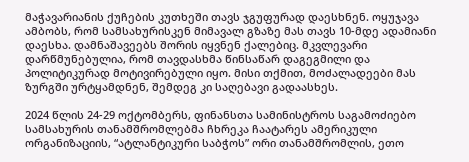მაჭავარიანის ქუჩების კუთხეში თავს ჯგუფურად დაესხნენ. ოყუჯავა ამბობს, რომ სამსახურისკენ მიმავალ გზაზე მას თავს 10-მდე ადამიანი დაესხა. დამნაშავეებს შორის იყვნენ ქალებიც. მკვლევარი დარწმუნებულია, რომ თავდასხმა წინსაწარ დაგეგმილი და პოლიტიკურად მოტივირებული იყო. მისი თქმით, მოძალადეები მას ზურგში ურტყამდნენ, შემდეგ კი საღებავი გადაასხეს.

2024 წლის 24-29 ოქტომბერს, ფინანსთა სამინისტროს საგამოძიებო სამსახურის თანამშრომლებმა ჩხრეკა ჩაატარეს ამერიკული ორგანიზაციის, “ატლანტიკური საბჭოს” ორი თანამშრომლის, ეთო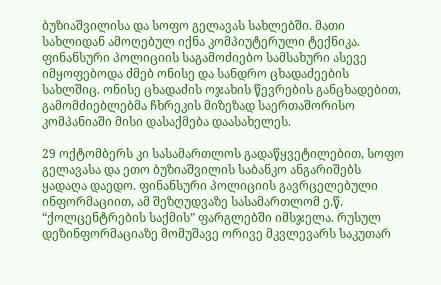ბუზიაშვილისა და სოფო გელავას სახლებში. მათი სახლიდან ამოღებულ იქნა კომპიუტერული ტექნიკა. ფინანსური პოლიციის საგამოძიებო სამსახური ასევე იმყოფებოდა ძმებ ონისე და სანდრო ცხადაძეების სახლშიც. ონისე ცხადაძის ოჯახის წევრების განცხადებით, გამომძიებლებმა ჩხრეკის მიზეზად საერთაშორისო კომპანიაში მისი დასაქმება დაასახელეს.

29 ოქტომბერს კი სასამართლოს გადაწყვეტილებით, სოფო გელავასა და ეთო ბუზიაშვილის საბანკო ანგარიშებს ყადაღა დაედო. ფინანსური პოლიციის გავრცელებული ინფორმაციით, ამ შეზღუდვაზე სასამართლომ ე.წ. “ქოლცენტრების საქმის” ფარგლებში იმსჯელა. რუსულ დეზინფორმაციაზე მომუშავე ორივე მკვლევარს საკუთარ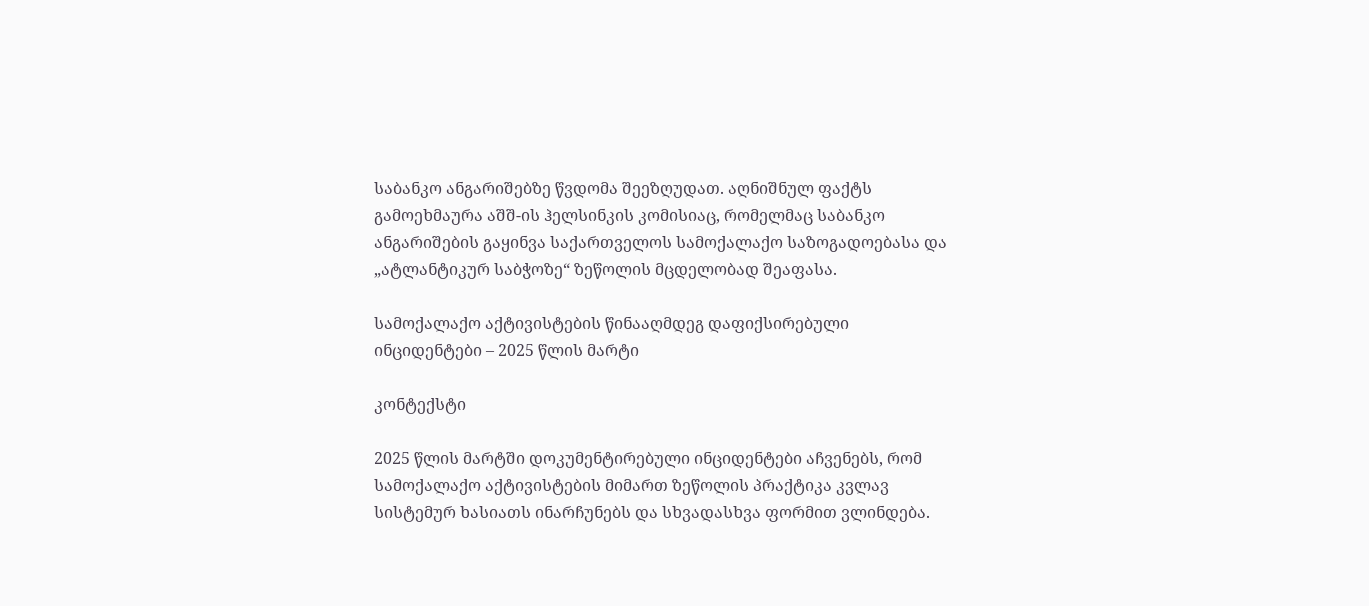საბანკო ანგარიშებზე წვდომა შეეზღუდათ. აღნიშნულ ფაქტს გამოეხმაურა აშშ-ის ჰელსინკის კომისიაც, რომელმაც საბანკო ანგარიშების გაყინვა საქართველოს სამოქალაქო საზოგადოებასა და „ატლანტიკურ საბჭოზე“ ზეწოლის მცდელობად შეაფასა.

სამოქალაქო აქტივისტების წინააღმდეგ დაფიქსირებული ინციდენტები – 2025 წლის მარტი

კონტექსტი

2025 წლის მარტში დოკუმენტირებული ინციდენტები აჩვენებს, რომ სამოქალაქო აქტივისტების მიმართ ზეწოლის პრაქტიკა კვლავ სისტემურ ხასიათს ინარჩუნებს და სხვადასხვა ფორმით ვლინდება.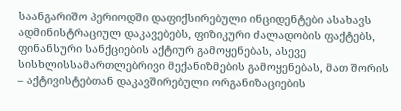საანგარიშო პერიოდში დაფიქსირებული ინციდენტები ასახავს ადმინისტრაციულ დაკავებებს, ფიზიკური ძალადობის ფაქტებს, ფინანსური სანქციების აქტიურ გამოყენებას, ასევე სისხლისსამართლებრივი მექანიზმების გამოყენებას, მათ შორის – აქტივისტებთან დაკავშირებული ორგანიზაციების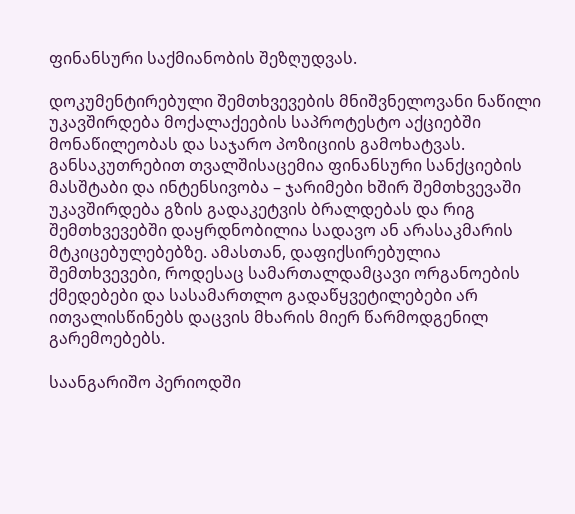ფინანსური საქმიანობის შეზღუდვას.

დოკუმენტირებული შემთხვევების მნიშვნელოვანი ნაწილი უკავშირდება მოქალაქეების საპროტესტო აქციებში მონაწილეობას და საჯარო პოზიციის გამოხატვას. განსაკუთრებით თვალშისაცემია ფინანსური სანქციების მასშტაბი და ინტენსივობა – ჯარიმები ხშირ შემთხვევაში უკავშირდება გზის გადაკეტვის ბრალდებას და რიგ შემთხვევებში დაყრდნობილია სადავო ან არასაკმარის მტკიცებულებებზე. ამასთან, დაფიქსირებულია შემთხვევები, როდესაც სამართალდამცავი ორგანოების ქმედებები და სასამართლო გადაწყვეტილებები არ ითვალისწინებს დაცვის მხარის მიერ წარმოდგენილ გარემოებებს.

საანგარიშო პერიოდში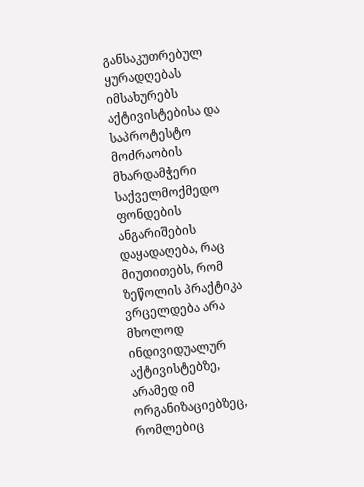განსაკუთრებულ ყურადღებას იმსახურებს აქტივისტებისა და საპროტესტო მოძრაობის მხარდამჭერი საქველმოქმედო ფონდების ანგარიშების დაყადაღება, რაც მიუთითებს, რომ ზეწოლის პრაქტიკა ვრცელდება არა მხოლოდ ინდივიდუალურ აქტივისტებზე, არამედ იმ ორგანიზაციებზეც, რომლებიც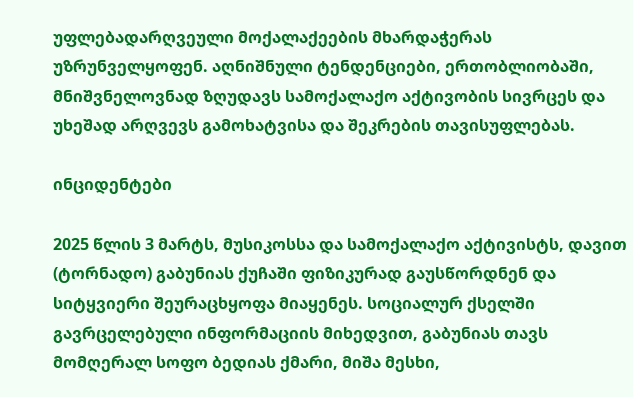უფლებადარღვეული მოქალაქეების მხარდაჭერას უზრუნველყოფენ. აღნიშნული ტენდენციები, ერთობლიობაში, მნიშვნელოვნად ზღუდავს სამოქალაქო აქტივობის სივრცეს და უხეშად არღვევს გამოხატვისა და შეკრების თავისუფლებას.

ინციდენტები

2025 წლის 3 მარტს, მუსიკოსსა და სამოქალაქო აქტივისტს, დავით (ტორნადო) გაბუნიას ქუჩაში ფიზიკურად გაუსწორდნენ და სიტყვიერი შეურაცხყოფა მიაყენეს. სოციალურ ქსელში გავრცელებული ინფორმაციის მიხედვით, გაბუნიას თავს მომღერალ სოფო ბედიას ქმარი, მიშა მესხი,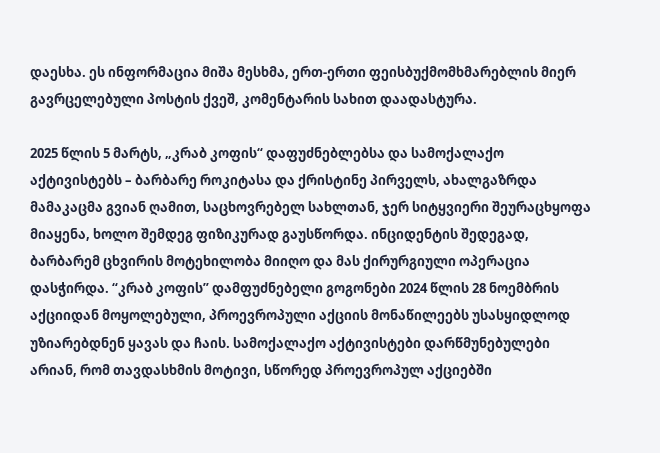დაესხა. ეს ინფორმაცია მიშა მესხმა, ერთ-ერთი ფეისბუქმომხმარებლის მიერ გავრცელებული პოსტის ქვეშ, კომენტარის სახით დაადასტურა.

2025 წლის 5 მარტს, „კრაბ კოფის“ დაფუძნებლებსა და სამოქალაქო აქტივისტებს – ბარბარე როკიტასა და ქრისტინე პირველს, ახალგაზრდა მამაკაცმა გვიან ღამით, საცხოვრებელ სახლთან, ჯერ სიტყვიერი შეურაცხყოფა მიაყენა, ხოლო შემდეგ ფიზიკურად გაუსწორდა. ინციდენტის შედეგად, ბარბარემ ცხვირის მოტეხილობა მიიღო და მას ქირურგიული ოპერაცია დასჭირდა. “კრაბ კოფის” დამფუძნებელი გოგონები 2024 წლის 28 ნოემბრის აქციიდან მოყოლებული, პროევროპული აქციის მონაწილეებს უსასყიდლოდ უზიარებდნენ ყავას და ჩაის. სამოქალაქო აქტივისტები დარწმუნებულები არიან, რომ თავდასხმის მოტივი, სწორედ პროევროპულ აქციებში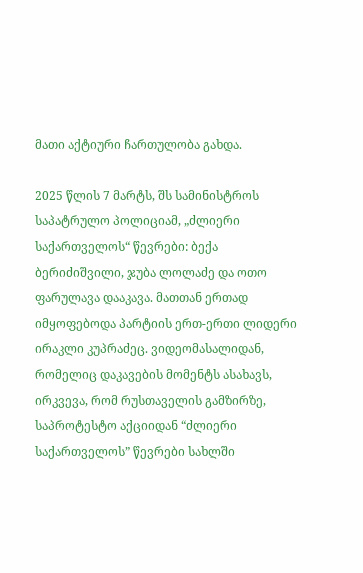მათი აქტიური ჩართულობა გახდა.

2025 წლის 7 მარტს, შს სამინისტროს საპატრულო პოლიციამ, „ძლიერი საქართველოს“ წევრები: ბექა ბერიძიშვილი, ჯუბა ლოლაძე და ოთო ფარულავა დააკავა. მათთან ერთად იმყოფებოდა პარტიის ერთ-ერთი ლიდერი ირაკლი კუპრაძეც. ვიდეომასალიდან, რომელიც დაკავების მომენტს ასახავს, ირკვევა, რომ რუსთაველის გამზირზე, საპროტესტო აქციიდან “ძლიერი საქართველოს” წევრები სახლში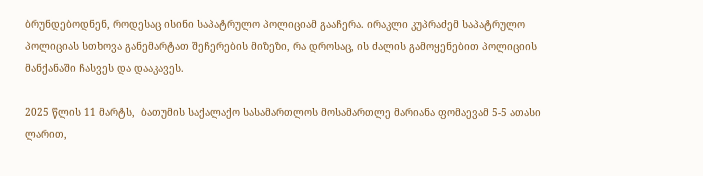ბრუნდებოდნენ, როდესაც ისინი საპატრულო პოლიციამ გააჩერა. ირაკლი კუპრაძემ საპატრულო პოლიციას სთხოვა განემარტათ შეჩერების მიზეზი, რა დროსაც, ის ძალის გამოყენებით პოლიციის მანქანაში ჩასვეს და დააკავეს.

2025 წლის 11 მარტს,  ბათუმის საქალაქო სასამართლოს მოსამართლე მარიანა ფომაევამ 5-5 ათასი ლარით,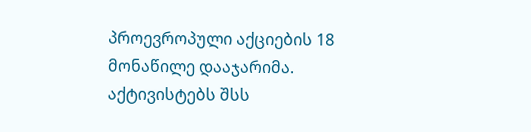პროევროპული აქციების 18 მონაწილე დააჯარიმა. აქტივისტებს შსს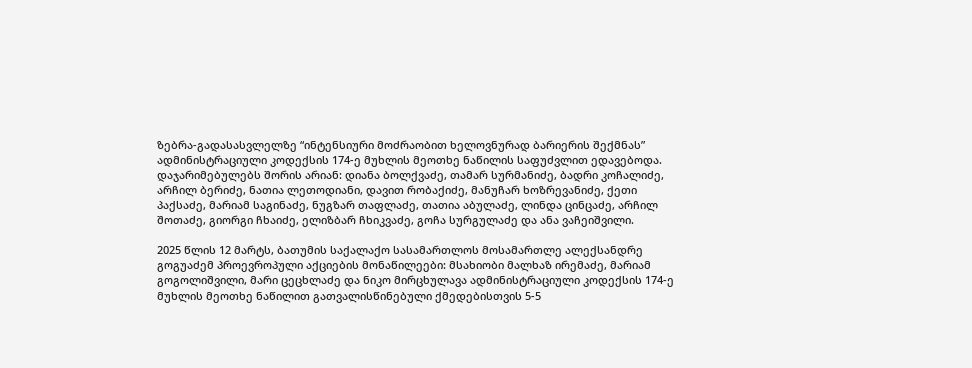ზებრა-გადასასვლელზე “ინტენსიური მოძრაობით ხელოვნურად ბარიერის შექმნას” ადმინისტრაციული კოდექსის 174-ე მუხლის მეოთხე ნაწილის საფუძვლით ედავებოდა. დაჯარიმებულებს შორის არიან: დიანა ბოლქვაძე, თამარ სურმანიძე, ბადრი კოჩალიძე, არჩილ ბერიძე, ნათია ლეთოდიანი, დავით რობაქიძე, მანუჩარ ხოზრევანიძე, ქეთი პაქსაძე, მარიამ საგინაძე, ნუგზარ თაფლაძე, თათია აბულაძე, ლინდა ცინცაძე, არჩილ შოთაძე, გიორგი ჩხაიძე, ელიზბარ ჩხიკვაძე, გოჩა სურგულაძე და ანა ვაჩეიშვილი.

2025 წლის 12 მარტს, ბათუმის საქალაქო სასამართლოს მოსამართლე ალექსანდრე გოგუაძემ პროევროპული აქციების მონაწილეები: მსახიობი მალხაზ ირემაძე, მარიამ გოგოლიშვილი, მარი ცეცხლაძე და ნიკო მირცხულავა ადმინისტრაციული კოდექსის 174-ე მუხლის მეოთხე ნაწილით გათვალისწინებული ქმედებისთვის 5-5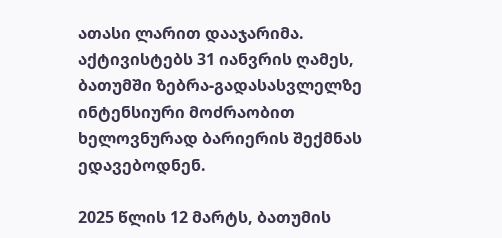ათასი ლარით დააჯარიმა. აქტივისტებს 31 იანვრის ღამეს, ბათუმში ზებრა-გადასასვლელზე ინტენსიური მოძრაობით ხელოვნურად ბარიერის შექმნას ედავებოდნენ.

2025 წლის 12 მარტს, ბათუმის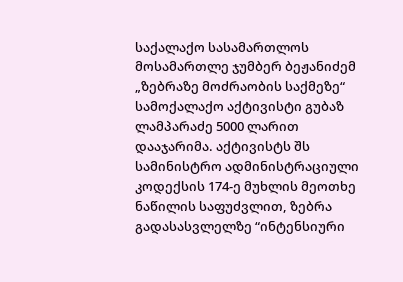საქალაქო სასამართლოს მოსამართლე ჯუმბერ ბეჟანიძემ „ზებრაზე მოძრაობის საქმეზე“ სამოქალაქო აქტივისტი გუბაზ ლამპარაძე 5000 ლარით დააჯარიმა. აქტივისტს შს სამინისტრო ადმინისტრაციული კოდექსის 174-ე მუხლის მეოთხე ნაწილის საფუძვლით, ზებრა გადასასვლელზე “ინტენსიური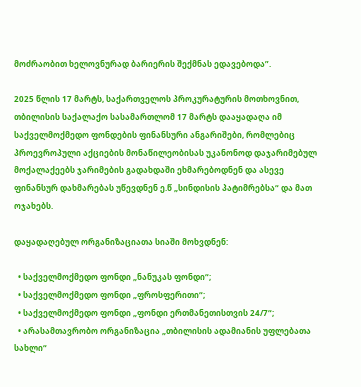მოძრაობით ხელოვნურად ბარიერის შექმნას ედავებოდა”.

2025 წლის 17 მარტს, საქართველოს პროკურატურის მოთხოვნით, თბილისის საქალაქო სასამართლომ 17 მარტს დააყადაღა იმ საქველმოქმედო ფონდების ფინანსური ანგარიშები, რომლებიც პროევროპული აქციების მონაწილეობისას უკანონოდ დაჯარიმებულ მოქალაქეებს ჯარიმების გადახდაში ეხმარებოდნენ და ასევე ფინანსურ დახმარებას უწევდნენ ე.წ „სინდისის პატიმრებსა“ და მათ ოჯახებს.

დაყადაღებულ ორგანიზაციათა სიაში მოხვდნენ:

  • საქველმოქმედო ფონდი „ნანუკას ფონდი“;
  • საქველმოქმედო ფონდი „ფროსფერითი“;
  • საქველმოქმედო ფონდი „ფონდი ერთმანეთისთვის 24/7“;
  • არასამთავრობო ორგანიზაცია „თბილისის ადამიანის უფლებათა სახლი“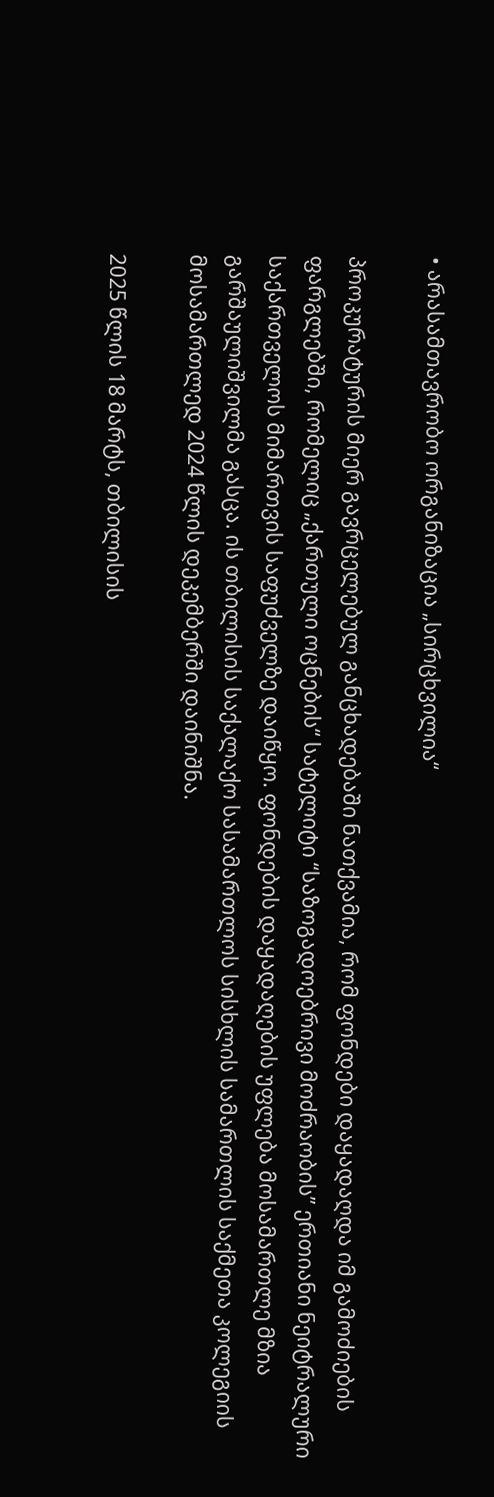• არასამთავრობო ორგანიზაცია „სირცხვილია“

პროკურატურის მიერ გავრცელებულ განცხადებაში ნათქვამია, რომ ფონდები დაყადაღდა იმ გამოძიების ფარგლებში, რომელიც „ქართული ოცნების“ სატელიტი “საზოგადოებრივი მოძრაობის” ერთიანი ნეიტრალური საქართველოს მიმართვის საფუძველზე დაიწყო. ფონდების დაყადაღების უფლება მოსამართლე მზია გარშაულიშვილმა გასცა. ის თბილისის საქალაქო სასამართლოს სისხლის სამართლის საქმეთა კოლეგიის მოსამართლედ 2024 წლის დეკემბერში დაინიშნა.

2025 წლის 18 მარტს, თბილისის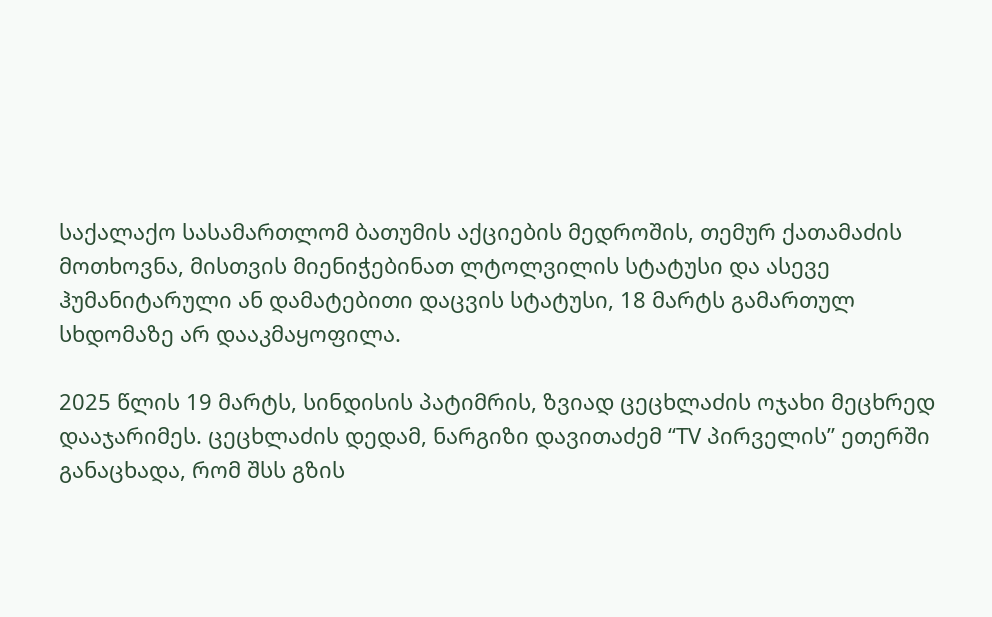საქალაქო სასამართლომ ბათუმის აქციების მედროშის, თემურ ქათამაძის მოთხოვნა, მისთვის მიენიჭებინათ ლტოლვილის სტატუსი და ასევე ჰუმანიტარული ან დამატებითი დაცვის სტატუსი, 18 მარტს გამართულ სხდომაზე არ დააკმაყოფილა.

2025 წლის 19 მარტს, სინდისის პატიმრის, ზვიად ცეცხლაძის ოჯახი მეცხრედ დააჯარიმეს. ცეცხლაძის დედამ, ნარგიზი დავითაძემ “TV პირველის” ეთერში განაცხადა, რომ შსს გზის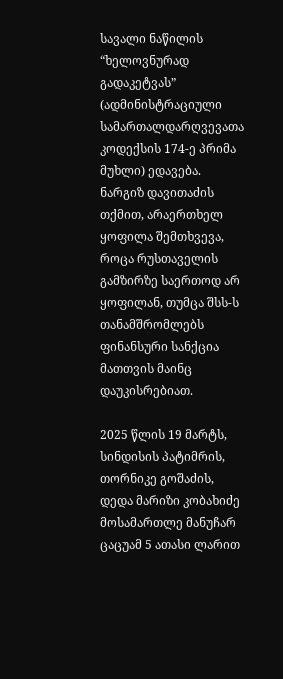სავალი ნაწილის “ხელოვნურად გადაკეტვას” (ადმინისტრაციული სამართალდარღვევათა კოდექსის 174-ე პრიმა მუხლი) ედავება. ნარგიზ დავითაძის თქმით, არაერთხელ ყოფილა შემთხვევა, როცა რუსთაველის გამზირზე საერთოდ არ ყოფილან, თუმცა შსს-ს თანამშრომლებს ფინანსური სანქცია მათთვის მაინც დაუკისრებიათ.

2025 წლის 19 მარტს, სინდისის პატიმრის, თორნიკე გოშაძის, დედა მარიზი კობახიძე მოსამართლე მანუჩარ ცაცუამ 5 ათასი ლარით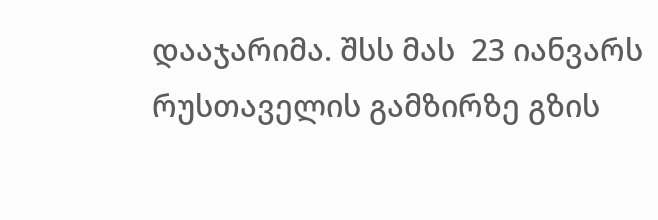დააჯარიმა. შსს მას  23 იანვარს რუსთაველის გამზირზე გზის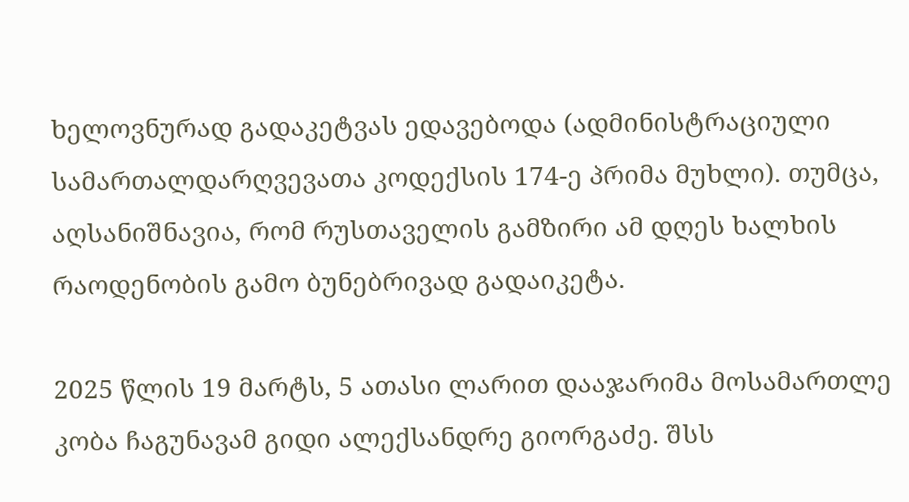ხელოვნურად გადაკეტვას ედავებოდა (ადმინისტრაციული სამართალდარღვევათა კოდექსის 174-ე პრიმა მუხლი). თუმცა, აღსანიშნავია, რომ რუსთაველის გამზირი ამ დღეს ხალხის რაოდენობის გამო ბუნებრივად გადაიკეტა.

2025 წლის 19 მარტს, 5 ათასი ლარით დააჯარიმა მოსამართლე კობა ჩაგუნავამ გიდი ალექსანდრე გიორგაძე. შსს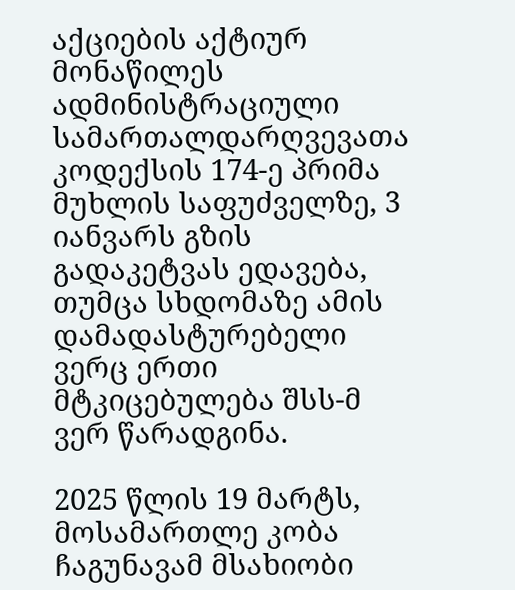აქციების აქტიურ მონაწილეს ადმინისტრაციული სამართალდარღვევათა კოდექსის 174-ე პრიმა მუხლის საფუძველზე, 3 იანვარს გზის გადაკეტვას ედავება, თუმცა სხდომაზე ამის დამადასტურებელი ვერც ერთი მტკიცებულება შსს-მ ვერ წარადგინა.

2025 წლის 19 მარტს, მოსამართლე კობა ჩაგუნავამ მსახიობი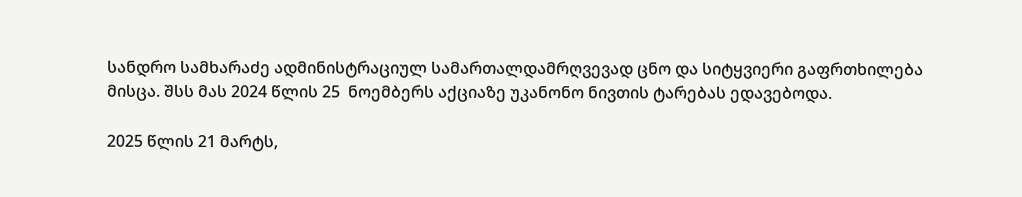სანდრო სამხარაძე ადმინისტრაციულ სამართალდამრღვევად ცნო და სიტყვიერი გაფრთხილება მისცა. შსს მას 2024 წლის 25  ნოემბერს აქციაზე უკანონო ნივთის ტარებას ედავებოდა.

2025 წლის 21 მარტს,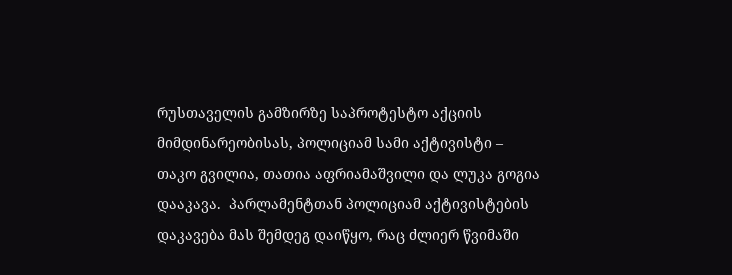რუსთაველის გამზირზე საპროტესტო აქციის მიმდინარეობისას, პოლიციამ სამი აქტივისტი – თაკო გვილია, თათია აფრიამაშვილი და ლუკა გოგია დააკავა.  პარლამენტთან პოლიციამ აქტივისტების დაკავება მას შემდეგ დაიწყო, რაც ძლიერ წვიმაში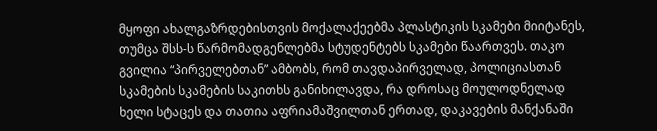მყოფი ახალგაზრდებისთვის მოქალაქეებმა პლასტიკის სკამები მიიტანეს, თუმცა შსს-ს წარმომადგენლებმა სტუდენტებს სკამები წაართვეს. თაკო გვილია “პირველებთან” ამბობს, რომ თავდაპირველად, პოლიციასთან სკამების სკამების საკითხს განიხილავდა, რა დროსაც მოულოდნელად ხელი სტაცეს და თათია აფრიამაშვილთან ერთად, დაკავების მანქანაში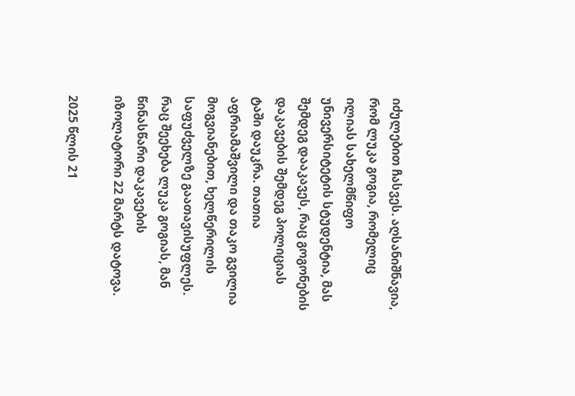იძულებით ჩასვეს. აღსანიშნავია, რომ ლუკა გოგია, რომელიც ილიას სახელმწიფო უნივერსიტეტის სტუდენტია, მას შემდეგ დააკავეს, რაც გოგონების დაკავების შემდეგ პოლიციას ტაში დაუკრა. თათია აფრიამაშვილი და თაკო გვილია მოგვიანებით, ხელწერილის საფუძველზე გაათავისუფლეს. რაც შეეხება ლუკა გოგიას, მან წინასწარი დაკავების იზოლატორი 22 მარტს დატოვა.

2025 წლის 21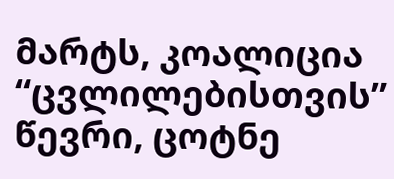მარტს, კოალიცია “ცვლილებისთვის” წევრი, ცოტნე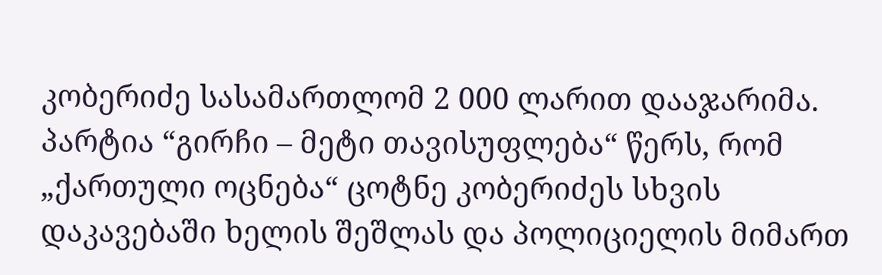კობერიძე სასამართლომ 2 000 ლარით დააჯარიმა. პარტია “გირჩი – მეტი თავისუფლება“ წერს, რომ „ქართული ოცნება“ ცოტნე კობერიძეს სხვის დაკავებაში ხელის შეშლას და პოლიციელის მიმართ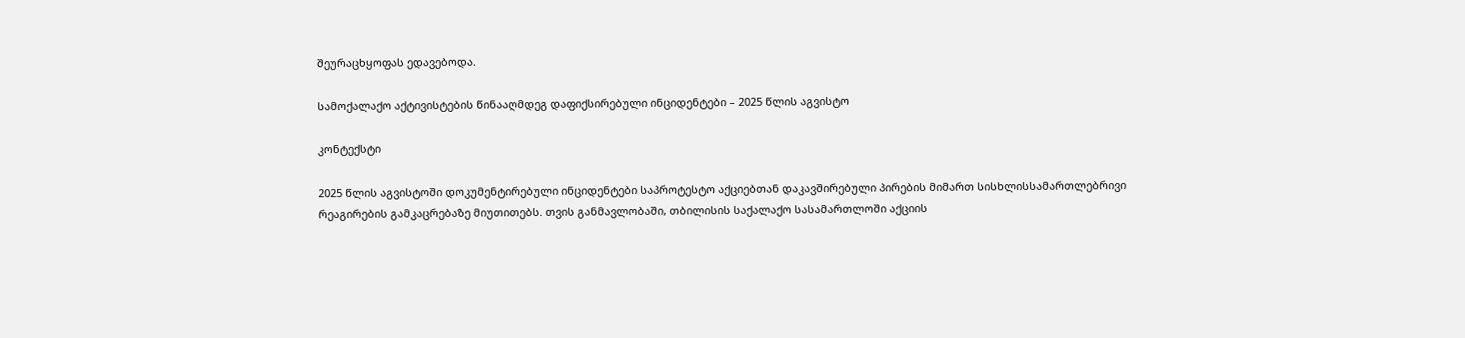შეურაცხყოფას ედავებოდა.

სამოქალაქო აქტივისტების წინააღმდეგ დაფიქსირებული ინციდენტები – 2025 წლის აგვისტო

კონტექსტი

2025 წლის აგვისტოში დოკუმენტირებული ინციდენტები საპროტესტო აქციებთან დაკავშირებული პირების მიმართ სისხლისსამართლებრივი რეაგირების გამკაცრებაზე მიუთითებს. თვის განმავლობაში, თბილისის საქალაქო სასამართლოში აქციის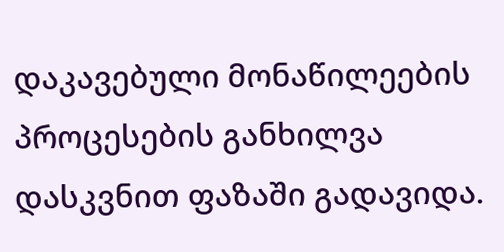დაკავებული მონაწილეების პროცესების განხილვა დასკვნით ფაზაში გადავიდა.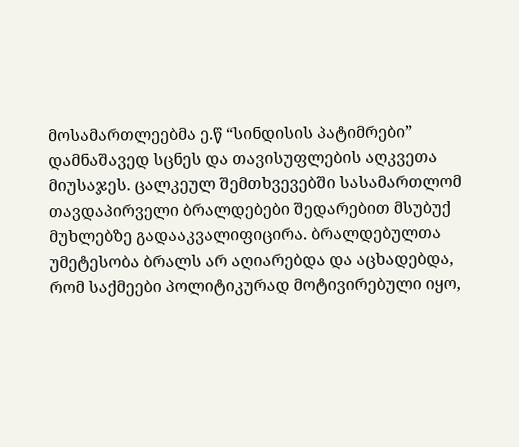მოსამართლეებმა ე.წ “სინდისის პატიმრები” დამნაშავედ სცნეს და თავისუფლების აღკვეთა მიუსაჯეს. ცალკეულ შემთხვევებში სასამართლომ თავდაპირველი ბრალდებები შედარებით მსუბუქ მუხლებზე გადააკვალიფიცირა. ბრალდებულთა უმეტესობა ბრალს არ აღიარებდა და აცხადებდა, რომ საქმეები პოლიტიკურად მოტივირებული იყო,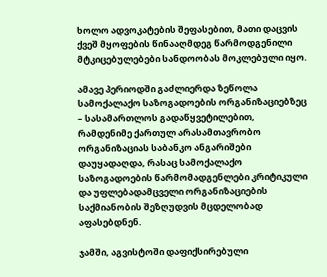ხოლო ადვოკატების შეფასებით, მათი დაცვის ქვეშ მყოფების წინააღმდეგ წარმოდგენილი მტკიცებულებები სანდოობას მოკლებული იყო.

ამავე პერიოდში გაძლიერდა ზეწოლა სამოქალაქო საზოგადოების ორგანიზაციებზეც – სასამართლოს გადაწყვეტილებით, რამდენიმე ქართულ არასამთავრობო ორგანიზაციას საბანკო ანგარიშები დაუყადაღდა, რასაც სამოქალაქო საზოგადოების წარმომადგენლები კრიტიკული და უფლებადამცველი ორგანიზაციების საქმიანობის შეზღუდვის მცდელობად აფასებდნენ.

ჯამში, აგვისტოში დაფიქსირებული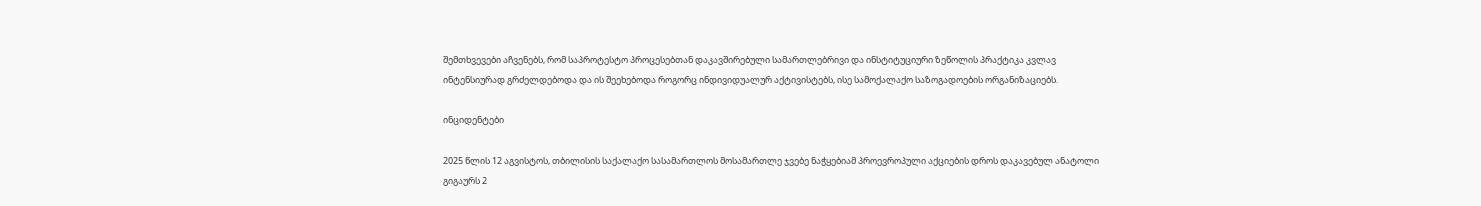შემთხვევები აჩვენებს, რომ საპროტესტო პროცესებთან დაკავშირებული სამართლებრივი და ინსტიტუციური ზეწოლის პრაქტიკა კვლავ ინტენსიურად გრძელდებოდა და ის შეეხებოდა როგორც ინდივიდუალურ აქტივისტებს, ისე სამოქალაქო საზოგადოების ორგანიზაციებს.

ინციდენტები

2025 წლის 12 აგვისტოს, თბილისის საქალაქო სასამართლოს მოსამართლე ჯვებე ნაჭყებიამ პროევროპული აქციების დროს დაკავებულ ანატოლი გიგაურს 2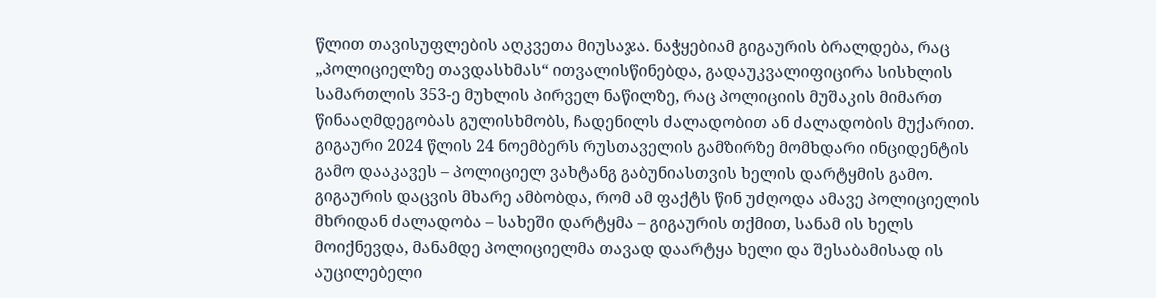წლით თავისუფლების აღკვეთა მიუსაჯა. ნაჭყებიამ გიგაურის ბრალდება, რაც „პოლიციელზე თავდასხმას“ ითვალისწინებდა, გადაუკვალიფიცირა სისხლის სამართლის 353-ე მუხლის პირველ ნაწილზე, რაც პოლიციის მუშაკის მიმართ წინააღმდეგობას გულისხმობს, ჩადენილს ძალადობით ან ძალადობის მუქარით. გიგაური 2024 წლის 24 ნოემბერს რუსთაველის გამზირზე მომხდარი ინციდენტის გამო დააკავეს – პოლიციელ ვახტანგ გაბუნიასთვის ხელის დარტყმის გამო. გიგაურის დაცვის მხარე ამბობდა, რომ ამ ფაქტს წინ უძღოდა ამავე პოლიციელის მხრიდან ძალადობა – სახეში დარტყმა – გიგაურის თქმით, სანამ ის ხელს მოიქნევდა, მანამდე პოლიციელმა თავად დაარტყა ხელი და შესაბამისად ის აუცილებელი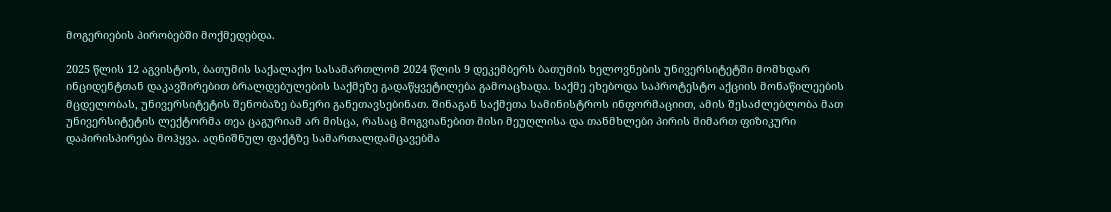მოგერიების პირობებში მოქმედებდა.

2025 წლის 12 აგვისტოს, ბათუმის საქალაქო სასამართლომ 2024 წლის 9 დეკემბერს ბათუმის ხელოვნების უნივერსიტეტში მომხდარ ინციდენტთან დაკავშირებით ბრალდებულების საქმეზე გადაწყვეტილება გამოაცხადა. საქმე ეხებოდა საპროტესტო აქციის მონაწილეების მცდელობას, უნივერსიტეტის შენობაზე ბანერი განეთავსებინათ. შინაგან საქმეთა სამინისტროს ინფორმაციით, ამის შესაძლებლობა მათ უნივერსიტეტის ლექტორმა თეა ცაგურიამ არ მისცა, რასაც მოგვიანებით მისი მეუღლისა და თანმხლები პირის მიმართ ფიზიკური დაპირისპირება მოჰყვა. აღნიშნულ ფაქტზე სამართალდამცავებმა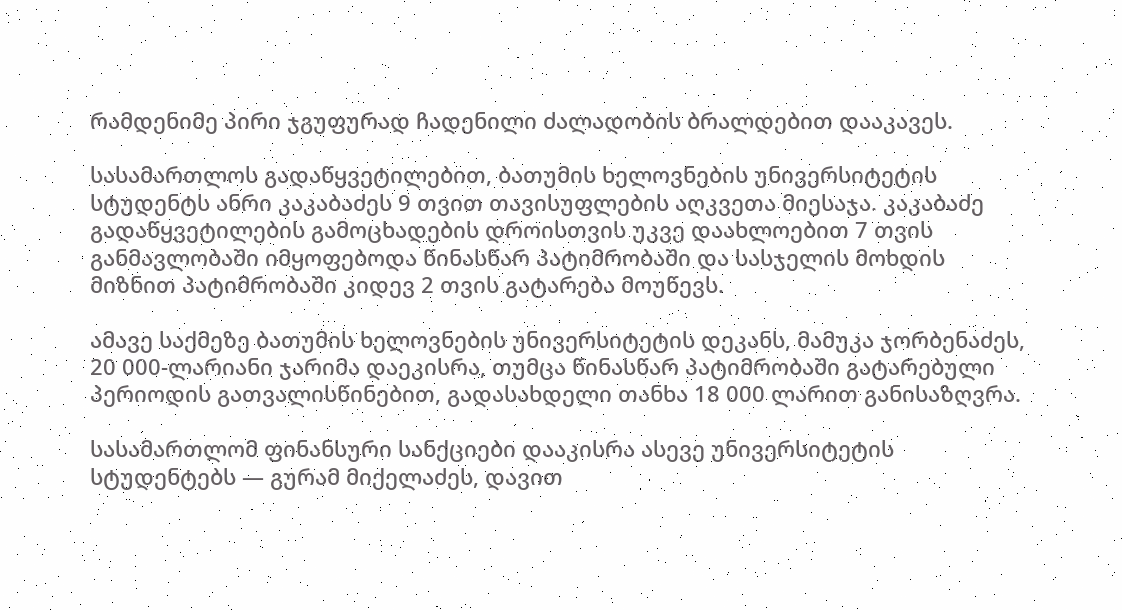რამდენიმე პირი ჯგუფურად ჩადენილი ძალადობის ბრალდებით დააკავეს.

სასამართლოს გადაწყვეტილებით, ბათუმის ხელოვნების უნივერსიტეტის სტუდენტს ანრი კაკაბაძეს 9 თვით თავისუფლების აღკვეთა მიესაჯა. კაკაბაძე გადაწყვეტილების გამოცხადების დროისთვის უკვე დაახლოებით 7 თვის განმავლობაში იმყოფებოდა წინასწარ პატიმრობაში და სასჯელის მოხდის მიზნით პატიმრობაში კიდევ 2 თვის გატარება მოუწევს.

ამავე საქმეზე ბათუმის ხელოვნების უნივერსიტეტის დეკანს, მამუკა ჯორბენაძეს, 20 000-ლარიანი ჯარიმა დაეკისრა, თუმცა წინასწარ პატიმრობაში გატარებული პერიოდის გათვალისწინებით, გადასახდელი თანხა 18 000 ლარით განისაზღვრა.

სასამართლომ ფინანსური სანქციები დააკისრა ასევე უნივერსიტეტის სტუდენტებს — გურამ მიქელაძეს, დავით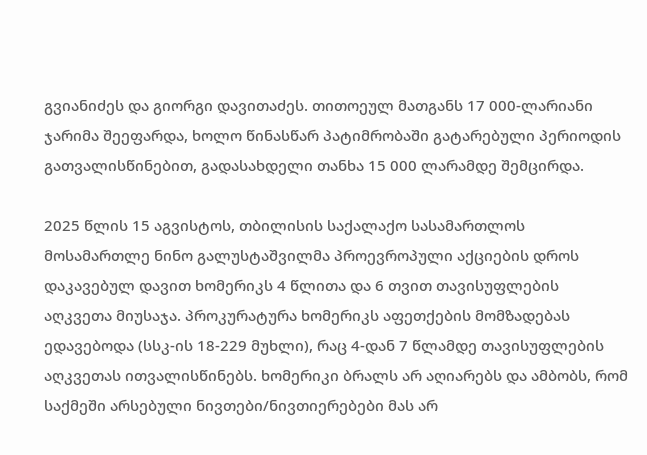გვიანიძეს და გიორგი დავითაძეს. თითოეულ მათგანს 17 000-ლარიანი ჯარიმა შეეფარდა, ხოლო წინასწარ პატიმრობაში გატარებული პერიოდის გათვალისწინებით, გადასახდელი თანხა 15 000 ლარამდე შემცირდა.

2025 წლის 15 აგვისტოს, თბილისის საქალაქო სასამართლოს მოსამართლე ნინო გალუსტაშვილმა პროევროპული აქციების დროს დაკავებულ დავით ხომერიკს 4 წლითა და 6 თვით თავისუფლების აღკვეთა მიუსაჯა. პროკურატურა ხომერიკს აფეთქების მომზადებას ედავებოდა (სსკ-ის 18-229 მუხლი), რაც 4-დან 7 წლამდე თავისუფლების აღკვეთას ითვალისწინებს. ხომერიკი ბრალს არ აღიარებს და ამბობს, რომ საქმეში არსებული ნივთები/ნივთიერებები მას არ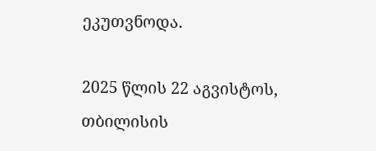ეკუთვნოდა.

2025 წლის 22 აგვისტოს, თბილისის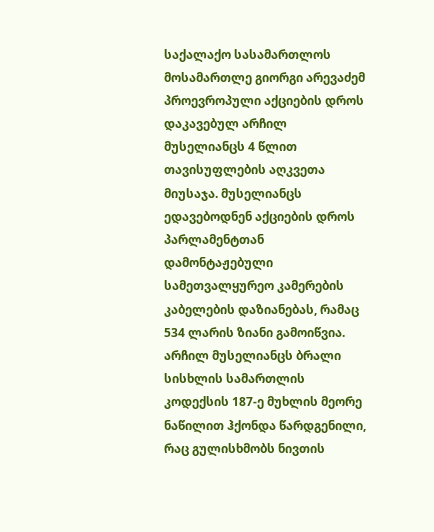საქალაქო სასამართლოს მოსამართლე გიორგი არევაძემ პროევროპული აქციების დროს დაკავებულ არჩილ მუსელიანცს 4 წლით თავისუფლების აღკვეთა მიუსაჯა. მუსელიანცს ედავებოდნენ აქციების დროს პარლამენტთან დამონტაჟებული სამეთვალყურეო კამერების კაბელების დაზიანებას, რამაც 534 ლარის ზიანი გამოიწვია. არჩილ მუსელიანცს ბრალი სისხლის სამართლის კოდექსის 187-ე მუხლის მეორე ნაწილით ჰქონდა წარდგენილი, რაც გულისხმობს ნივთის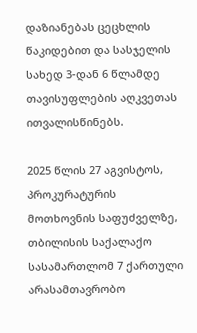დაზიანებას ცეცხლის წაკიდებით და სასჯელის სახედ 3-დან 6 წლამდე თავისუფლების აღკვეთას ითვალისწინებს.

2025 წლის 27 აგვისტოს, პროკურატურის მოთხოვნის საფუძველზე, თბილისის საქალაქო სასამართლომ 7 ქართული არასამთავრობო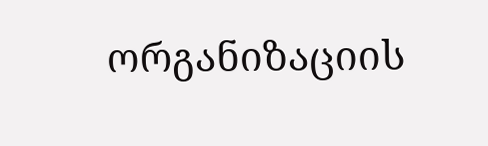ორგანიზაციის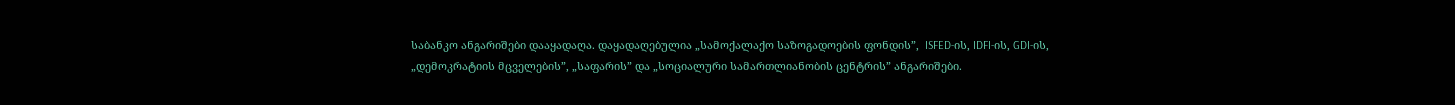საბანკო ანგარიშები დააყადაღა. დაყადაღებულია „სამოქალაქო საზოგადოების ფონდის”,  ISFED-ის, IDFI-ის, GDI-ის, „დემოკრატიის მცველების”, „საფარის” და „სოციალური სამართლიანობის ცენტრის” ანგარიშები.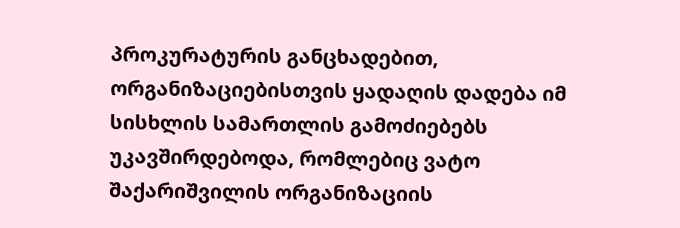პროკურატურის განცხადებით, ორგანიზაციებისთვის ყადაღის დადება იმ სისხლის სამართლის გამოძიებებს უკავშირდებოდა, რომლებიც ვატო შაქარიშვილის ორგანიზაციის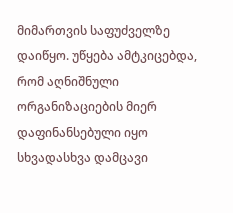მიმართვის საფუძველზე დაიწყო. უწყება ამტკიცებდა, რომ აღნიშნული ორგანიზაციების მიერ დაფინანსებული იყო სხვადასხვა დამცავი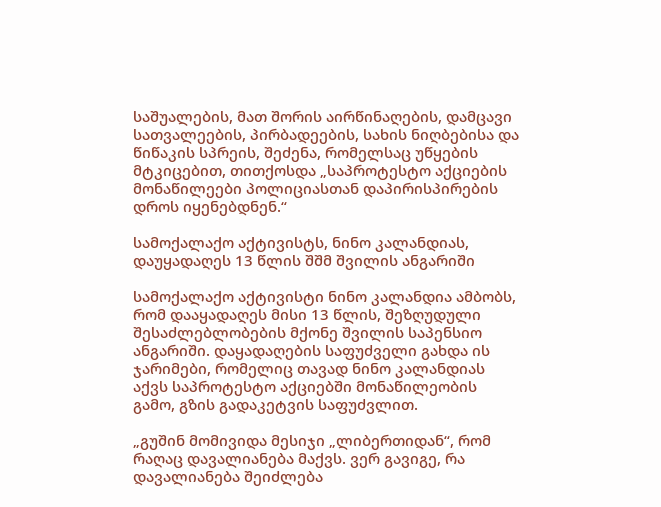საშუალების, მათ შორის აირწინაღების, დამცავი სათვალეების, პირბადეების, სახის ნიღბებისა და წიწაკის სპრეის, შეძენა, რომელსაც უწყების მტკიცებით, თითქოსდა „საპროტესტო აქციების მონაწილეები პოლიციასთან დაპირისპირების დროს იყენებდნენ.“

სამოქალაქო აქტივისტს, ნინო კალანდიას, დაუყადაღეს 13 წლის შშმ შვილის ანგარიში

სამოქალაქო აქტივისტი ნინო კალანდია ამბობს, რომ დააყადაღეს მისი 13 წლის, შეზღუდული შესაძლებლობების მქონე შვილის საპენსიო ანგარიში. დაყადაღების საფუძველი გახდა ის ჯარიმები, რომელიც თავად ნინო კალანდიას აქვს საპროტესტო აქციებში მონაწილეობის გამო, გზის გადაკეტვის საფუძვლით.

„გუშინ მომივიდა მესიჯი „ლიბერთიდან“, რომ რაღაც დავალიანება მაქვს. ვერ გავიგე, რა დავალიანება შეიძლება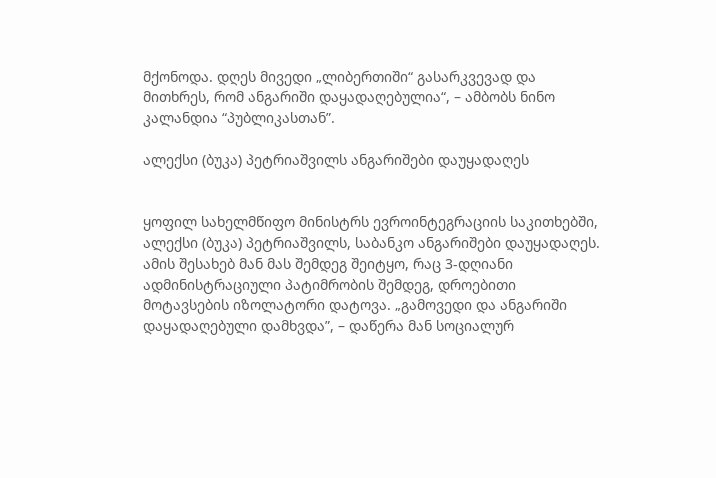მქონოდა. დღეს მივედი „ლიბერთიში“ გასარკვევად და მითხრეს, რომ ანგარიში დაყადაღებულია“, – ამბობს ნინო კალანდია “პუბლიკასთან”.

ალექსი (ბუკა) პეტრიაშვილს ანგარიშები დაუყადაღეს


ყოფილ სახელმწიფო მინისტრს ევროინტეგრაციის საკითხებში, ალექსი (ბუკა) პეტრიაშვილს, საბანკო ანგარიშები დაუყადაღეს. ამის შესახებ მან მას შემდეგ შეიტყო, რაც 3-დღიანი ადმინისტრაციული პატიმრობის შემდეგ, დროებითი მოტავსების იზოლატორი დატოვა. „გამოვედი და ანგარიში დაყადაღებული დამხვდა”, – დაწერა მან სოციალურ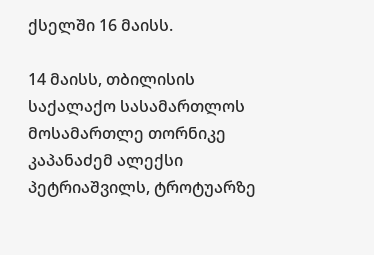ქსელში 16 მაისს.

14 მაისს, თბილისის საქალაქო სასამართლოს მოსამართლე თორნიკე კაპანაძემ ალექსი პეტრიაშვილს, ტროტუარზე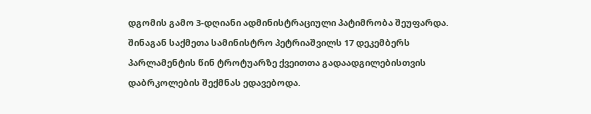დგომის გამო 3-დღიანი ადმინისტრაციული პატიმრობა შეუფარდა. შინაგან საქმეთა სამინისტრო პეტრიაშვილს 17 დეკემბერს პარლამენტის წინ ტროტუარზე ქვეითთა გადაადგილებისთვის დაბრკოლების შექმნას ედავებოდა.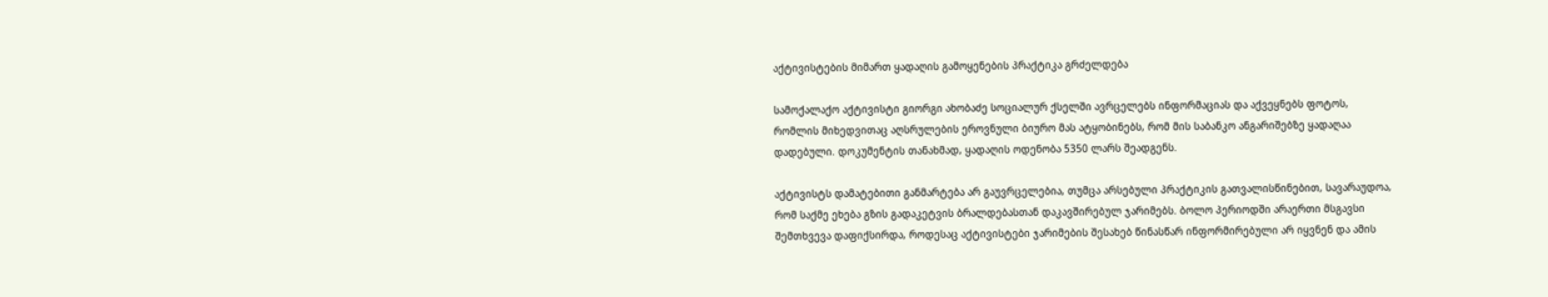აქტივისტების მიმართ ყადაღის გამოყენების პრაქტიკა გრძელდება

სამოქალაქო აქტივისტი გიორგი ახობაძე სოციალურ ქსელში ავრცელებს ინფორმაციას და აქვეყნებს ფოტოს, რომლის მიხედვითაც აღსრულების ეროვნული ბიურო მას ატყობინებს, რომ მის საბანკო ანგარიშებზე ყადაღაა დადებული. დოკუმენტის თანახმად, ყადაღის ოდენობა 5350 ლარს შეადგენს.

აქტივისტს დამატებითი განმარტება არ გაუვრცელებია, თუმცა არსებული პრაქტიკის გათვალისწინებით, სავარაუდოა, რომ საქმე ეხება გზის გადაკეტვის ბრალდებასთან დაკავშირებულ ჯარიმებს. ბოლო პერიოდში არაერთი მსგავსი შემთხვევა დაფიქსირდა, როდესაც აქტივისტები ჯარიმების შესახებ წინასწარ ინფორმირებული არ იყვნენ და ამის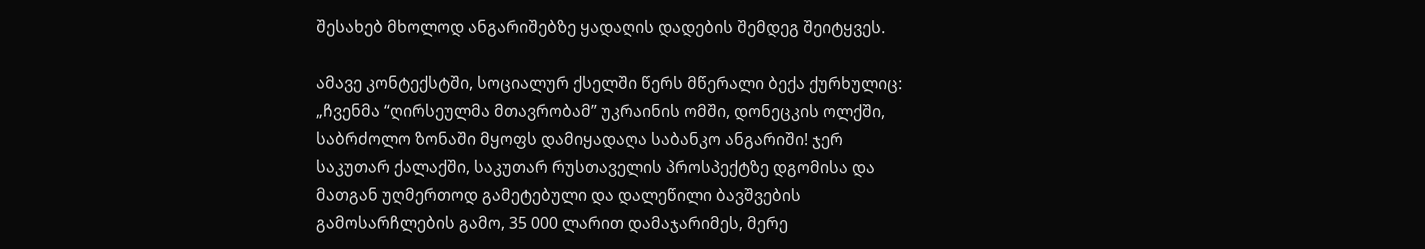შესახებ მხოლოდ ანგარიშებზე ყადაღის დადების შემდეგ შეიტყვეს.

ამავე კონტექსტში, სოციალურ ქსელში წერს მწერალი ბექა ქურხულიც: „ჩვენმა “ღირსეულმა მთავრობამ” უკრაინის ომში, დონეცკის ოლქში, საბრძოლო ზონაში მყოფს დამიყადაღა საბანკო ანგარიში! ჯერ საკუთარ ქალაქში, საკუთარ რუსთაველის პროსპექტზე დგომისა და მათგან უღმერთოდ გამეტებული და დალეწილი ბავშვების გამოსარჩლების გამო, 35 000 ლარით დამაჯარიმეს, მერე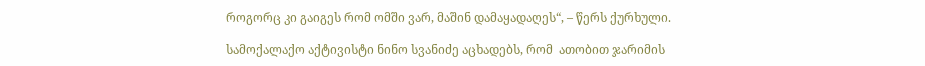როგორც კი გაიგეს რომ ომში ვარ, მაშინ დამაყადაღეს“, – წერს ქურხული.

სამოქალაქო აქტივისტი ნინო სვანიძე აცხადებს, რომ  ათობით ჯარიმის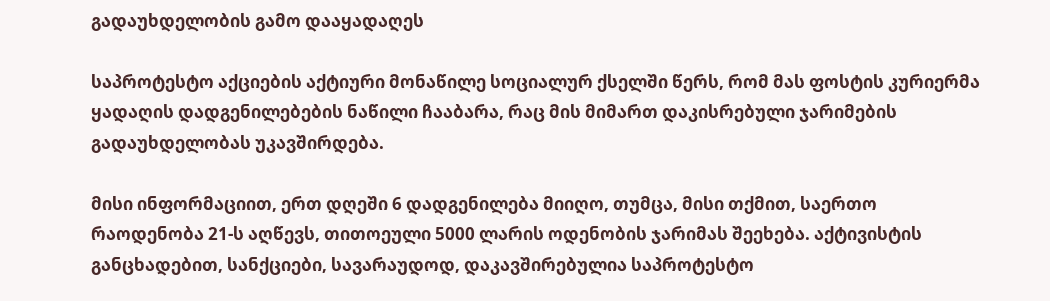გადაუხდელობის გამო დააყადაღეს

საპროტესტო აქციების აქტიური მონაწილე სოციალურ ქსელში წერს, რომ მას ფოსტის კურიერმა ყადაღის დადგენილებების ნაწილი ჩააბარა, რაც მის მიმართ დაკისრებული ჯარიმების გადაუხდელობას უკავშირდება.

მისი ინფორმაციით, ერთ დღეში 6 დადგენილება მიიღო, თუმცა, მისი თქმით, საერთო რაოდენობა 21-ს აღწევს, თითოეული 5000 ლარის ოდენობის ჯარიმას შეეხება. აქტივისტის განცხადებით, სანქციები, სავარაუდოდ, დაკავშირებულია საპროტესტო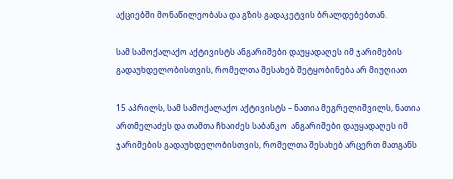აქციებში მონაწილეობასა და გზის გადაკეტვის ბრალდებებთან.

სამ სამოქალაქო აქტივისტს ანგარიშები დაუყადაღეს იმ ჯარიმების გადაუხდელობისთვის, რომელთა შესახებ შეტყობინება არ მიუღიათ

15 აპრილს, სამ სამოქალაქო აქტივისტს – ნათია მეგრელიშვილს, ნათია ართმელაძეს და თამთა ჩხაიძეს საბანკო  ანგარიშები დაუყადაღეს იმ ჯარიმების გადაუხდელობისთვის, რომელთა შესახებ არცერთ მათგანს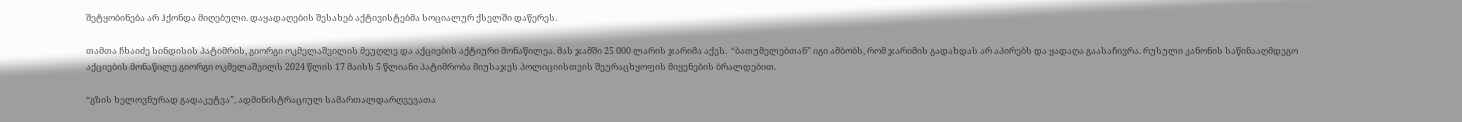შეტყობინება არ ჰქონდა მიღებული. დაყადაღების შესახებ აქტივისტებმა სოციალურ ქსელში დაწერეს.

თამთა ჩხაიძე სინდისის პატიმრის, გიორგი ოკმელაშვილის მეუღლე და აქციების აქტიური მონაწილეა. მას ჯამში 25 000 ლარის ჯარიმა აქვს.  “ბათუმელებთან” იგი ამბობს, რომ ჯარიმის გადახდას არ აპირებს და ყადაღა გაასაჩივრა. რუსული კანონის საწინააღმდეგო აქციების მონაწილე გიორგი ოკმელაშვილს 2024 წლის 17 მაისს 5 წლიანი პატიმრობა მიუსაჯეს პოლიციისთვის შეურაცხყოფის მიყენების ბრალდებით.

“გზის ხელოვნურად გადაკეტვა”, ადმინისტრაციულ სამართალდარღვევათა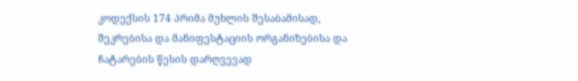კოდექსის 174 პრიმა მუხლის შესაბამისად, შეკრებისა და მანიფესტაციის ორგანიზებისა და ჩატარების წესის დარღვევად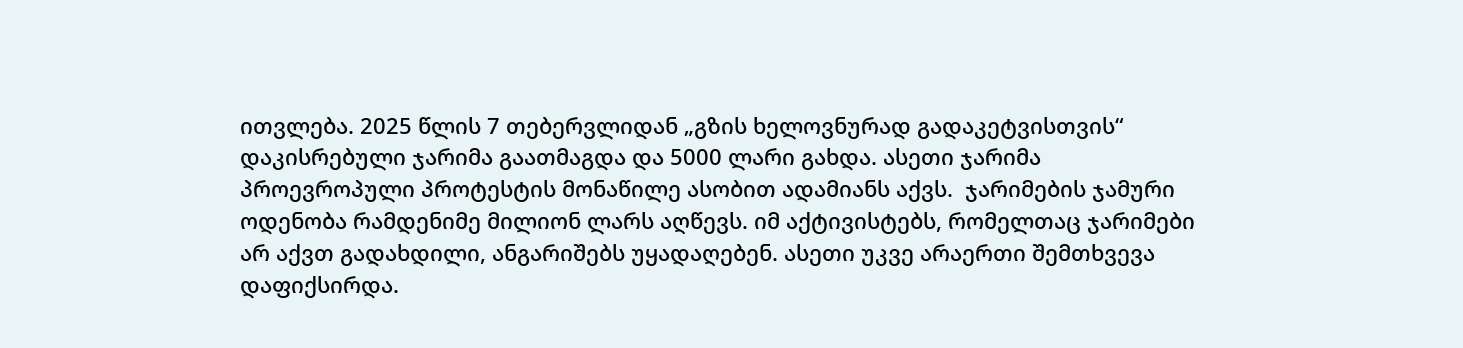ითვლება. 2025 წლის 7 თებერვლიდან „გზის ხელოვნურად გადაკეტვისთვის“ დაკისრებული ჯარიმა გაათმაგდა და 5000 ლარი გახდა. ასეთი ჯარიმა პროევროპული პროტესტის მონაწილე ასობით ადამიანს აქვს.  ჯარიმების ჯამური ოდენობა რამდენიმე მილიონ ლარს აღწევს. იმ აქტივისტებს, რომელთაც ჯარიმები არ აქვთ გადახდილი, ანგარიშებს უყადაღებენ. ასეთი უკვე არაერთი შემთხვევა დაფიქსირდა.